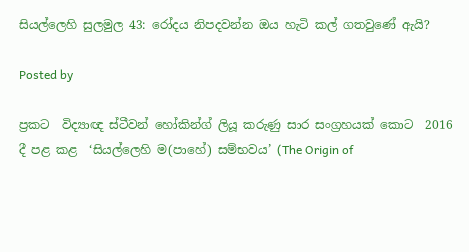සියල්ලෙහි සුලමුල 43: රෝදය නිපදවන්න ඔය හැටි කල් ගතවුණේ ඇයි?

Posted by

ප්‍රකට  විද්‍යාඥ ස්ටීවන් හෝකින්ග් ලියූ කරුණු සාර සංග්‍රහයක් කොට  2016 දී පළ කළ  ‘සියල්ලෙහි ම(පාහේ) සම්භවය’ (The Origin of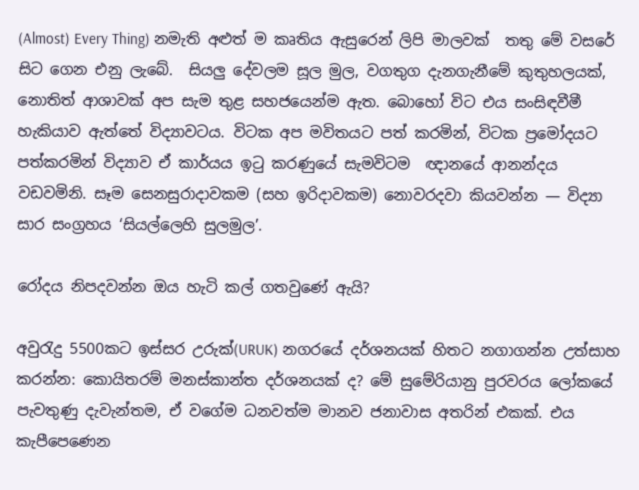(Almost) Every Thing) නමැති අළුත් ම කෘතිය ඇසුරෙන් ලිපි මාලවක්  තතු මේ වසරේ සිට ගෙන එනු ලැබේ.  සියලු දේවලම සූල මුල, වගතුග දැනගැනීමේ කුතුහලයක්, නොතිත් ආශාවක් අප සැම තුළ සහජයෙන්ම ඇත. බොහෝ විට එය සංසිඳවීමී හැකියාව ඇත්තේ විද්‍යාවටය. විටක අප මවිතයට පත් කරමින්, විටක ප්‍රමෝදයට පත්කරමින් විද්‍යාව ඒ කාර්යය ඉටු කරණුයේ සැමවිටම  ඥානයේ ආනන්දය වඩවමිනි. සෑම සෙනසුරාදාවකම (සහ ඉරිදාවකම) නොවරදවා කියවන්න — විද්‍යා සාර සංග්‍රහය ‘සියල්ලෙහි සුලමුල’.

රෝදය නිපදවන්න ඔය හැටි කල් ගතවුණේ ඇයි?

අවුරැදු 5500කට ඉස්සර උරුක්(URUK) නගරයේ දර්ශනයක් හිතට නගාගන්න උත්සාහ කරන්න: කොයිතරම් මනස්කාන්ත දර්ශනයක් ද? මේ සුමේරියානු පුරවරය ලෝකයේ පැවතුණු දැවැන්තම, ඒ වගේම ධනවත්ම මානව ජනාවාස අතරින් එකක්. එය කැපීපෙණෙන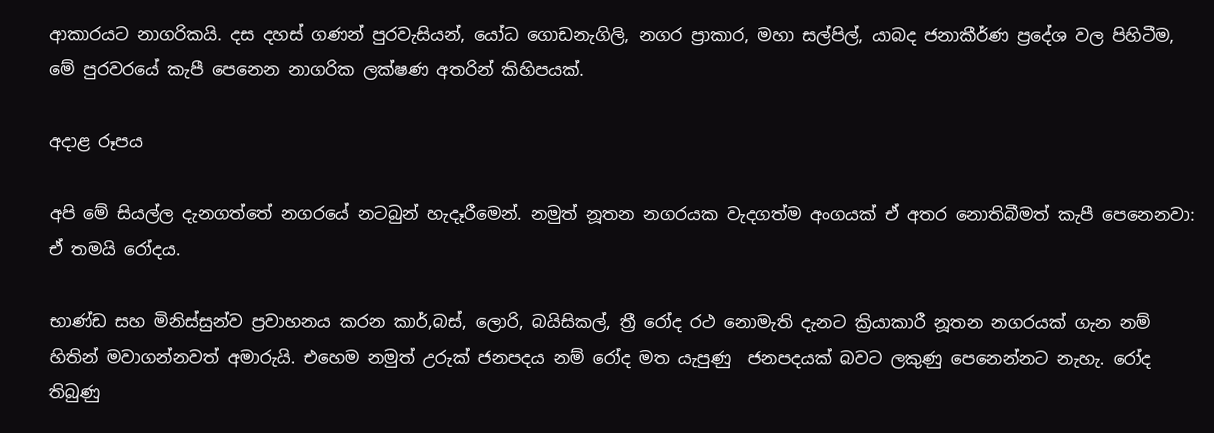ආකාරයට නාගරිකයි. දස දහස් ගණන් පුරවැසියන්, යෝධ ගොඩනැගිලි, නගර ප්‍රාකාර, මහා සල්පිල්, යාබද ජනාකීර්ණ ප්‍රදේශ වල පිහිටීම,  මේ පුරවරයේ කැපී පෙනෙන නාගරික ලක්ෂණ අතරින් කිහිපයක්.

අදාළ රූපය

අපි මේ සියල්ල දැනගත්තේ නගරයේ නටබුන් හැදෑරීමෙන්. නමුත් නූතන නගරයක වැදගත්ම අංගයක් ඒ අතර නොතිබීමත් කැපී පෙනෙනවා: ඒ තමයි රෝදය.

භාණ්ඩ සහ මිනිස්සුන්ව ප්‍රවාහනය කරන කාර්,බස්, ලොරි, බයිසිකල්, ත්‍රී රෝද රථ නොමැති දැනට ක්‍රියාකාරී නූතන නගරයක් ගැන නම් හිතින් මවාගන්නවත් අමාරුයි. එහෙම නමුත් උරුක් ජනපදය නම් රෝද මත යැපුණු  ජනපදයක් බවට ලකුණු පෙනෙන්නට නැහැ. රෝද තිබුණු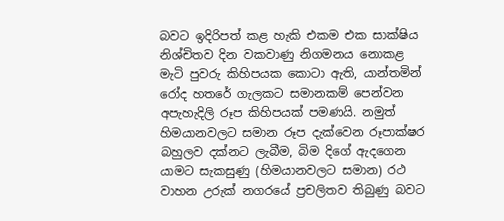බවට ඉදිරිපත් කළ හැකි එකම එක සාක්ෂිය නිශ්චිතව දින වකවාණු නිගමනය නොකළ මැටි පුවරු කිහිපයක කොටා ඇති, යාන්තමින් රෝද හතරේ ගැලකට සමානකම් පෙන්වන අපැහැදිලි රූප කිහිපයක් පමණයි. නමුත් හිමයානවලට සමාන රූප දැක්වෙන රූපාක්ෂර බහුලව දක්නට ලැබීම, බිම දිගේ ඇදගෙන යාමට සැකසුණු (හිමයානවලට සමාන) රථ වාහන උරුක් නගරයේ ප්‍රචලිතව තිබුණු බවට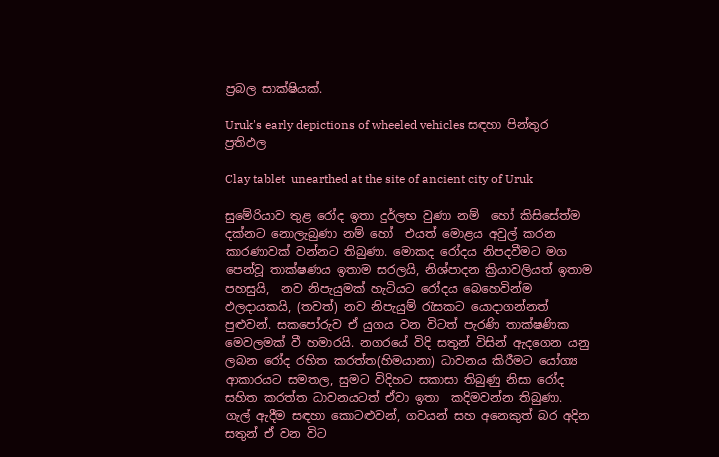ප්‍රබල සාක්ෂියක්.

Uruk's early depictions of wheeled vehicles සඳහා පින්තුර ප්‍රතිඵල

Clay tablet  unearthed at the site of ancient city of Uruk

සුමේරියාව තුළ රෝද ඉතා දුර්ලභ වුණා නම්  හෝ කිසිසේත්ම දක්නට නොලැබුණා නම් හෝ  එයත් මොළය අවුල් කරන කාරණාවක් වන්නට තිබුණා. මොකද රෝදය නිපදවීමට මග පෙන්වූ තාක්ෂණය ඉතාම සරලයි, නිශ්පාදන ක්‍රියාවලියත් ඉතාම පහසුයි,  නව නිපැයුමක් හැටියට රෝදය බෙහෙවින්ම ඵලදායකයි, (තවත්) නව නිපැයුම් රැසකට යොදාගන්නත් පුළුවන්. සකපෝරුව ඒ යුගය වන විටත් පැරණි තාක්ෂණික මෙවලමක් වී හමාරයි. නගරයේ විදි සතුන් විසින් ඇදගෙන යනු ලබන රෝද රහිත කරත්ත(හිමයානා) ධාවනය කිරීමට යෝග්‍ය ආකාරයට සමතල, සුමට විදිහට සකාසා තිබුණු නිසා රෝද සහිත කරත්ත ධාවනයටත් ඒවා ඉතා  කදිමවන්න තිබුණා.  ගැල් ඇදීම සඳහා කොටළුවන්, ගවයන් සහ අනෙකුත් බර අදින සතුන් ඒ වන විට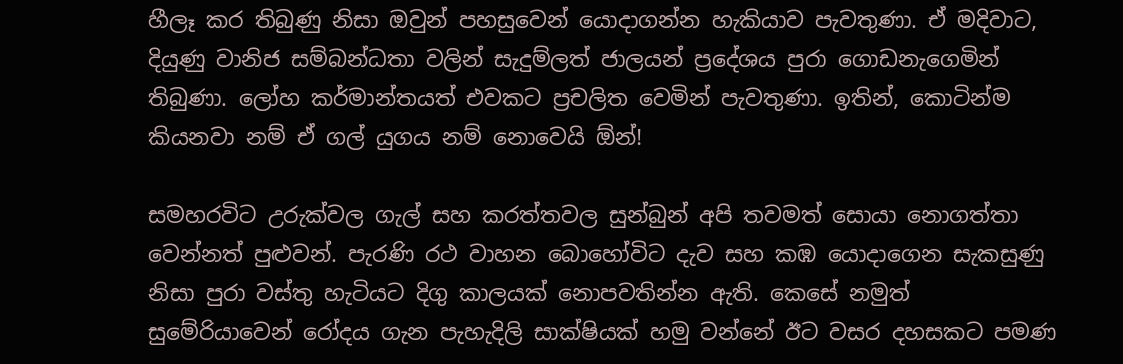හීලෑ කර තිබුණු නිසා ඔවුන් පහසුවෙන් යොදාගන්න හැකියාව පැවතුණා. ඒ මදිවාට, දියුණු වානිජ සම්බන්ධතා වලින් සැදුම්ලත් ජාලයන් ප්‍රදේශය පුරා ගොඩනැගෙමින් තිබුණා. ලෝහ කර්මාන්තයත් එවකට ප්‍රචලිත වෙමින් පැවතුණා. ඉතින්, කොටින්ම කියනවා නම් ඒ ගල් යුගය නම් නොවෙයි ඕන්!

සමහරවිට උරුක්වල ගැල් සහ කරත්තවල සුන්බුන් අපි තවමත් සොයා නොගත්තා වෙන්නත් පුළුවන්. පැරණි රථ වාහන බොහෝවිට දැව සහ කඹ යොදාගෙන සැකසුණු නිසා පුරා වස්තු හැටියට දිගු කාලයක් නොපවතින්න ඇති. කෙසේ නමුත් සුමේරියාවෙන් රෝදය ගැන පැහැදිලි සාක්ෂියක් හමු වන්නේ ඊට වසර දහසකට පමණ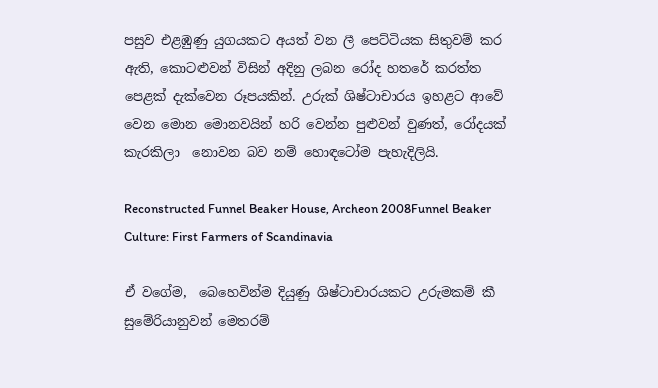පසුව එළඹුණු යුගයකට අයත් වන ලී පෙට්ටියක සිතුවම් කර ඇති, කොටළුවන් විසින් අදිනු ලබන රෝද හතරේ කරත්ත පෙළක් දැක්වෙන රූපයකින්. උරුක් ශිෂ්ටාචාරය ඉහළට ආවේ වෙන මොන මොනවයින් හරි වෙන්න පුළුවන් වුණත්, රෝදයක් කැරකිලා  නොවන බව නම් හොඳටෝම පැහැදිලියි.

Reconstructed Funnel Beaker House, Archeon 2008Funnel Beaker Culture: First Farmers of Scandinavia

ඒ වගේම,  බෙහෙවින්ම දියුණු ශිෂ්ටාචාරයකට උරුමකම් කී සුමේරියානුවන් මෙතරම්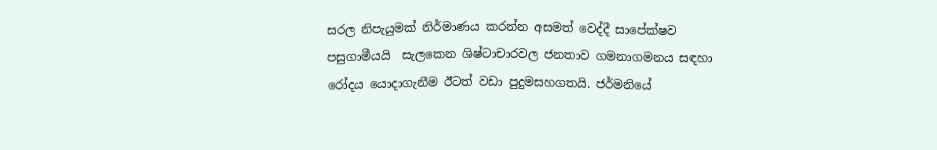සරල නිපැයුමක් නිර්මාණය කරන්න අසමත් වෙද්දී සාපේක්ෂව පසුගාමීයයි  සැලකෙන ශිෂ්ටාචාරවල ජනතාව ගමනාගමනය සඳහා රෝදය යොදාගැනීම ඊටත් වඩා පුදුමසහගතයි. ජර්මනියේ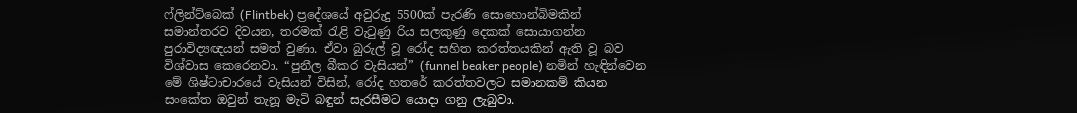ෆ්ලින්ට්බෙක් (Flintbek) ප්‍රදේශයේ අවුරුදු 5500ක් පැරණි සොහොන්බිමකින් සමාන්තරව දිවයන, තරමක් රැළි වැටුණු රිය සලකුණු දෙකක් සොයාගන්න පුරාවිද්‍යඥයන් සමත් වුණා. ඒවා බුරුල් වූ රෝද සහිත කරත්තයකින් ඇති වූ බව විශ්වාස කෙරෙනවා. “පුනීල බීකර වැසියන්” (funnel beaker people) නමින් හැඳින්වෙන මේ ශිෂ්ටාචාරයේ වැසියන් විසින්, රෝද හතරේ කරත්තවලට සමානකම් කියන සංකේත ඔවුන් තැනූ මැටි බඳුන් සැරසීමට යොදා ගනු ලැබුවා.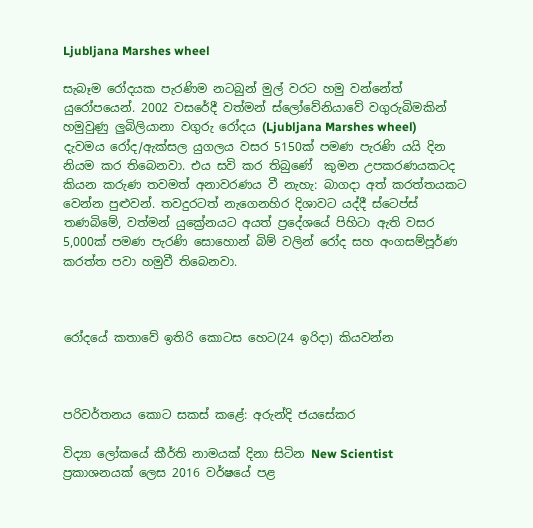Ljubljana Marshes wheel

සැබෑම රෝදයක පැරණිම නටබුන් මුල් වරට හමු වන්නේත් යුරෝපයෙන්. 2002 වසරේදී වත්මන් ස්ලෝවේනියාවේ වගුරුබිමකින් හමුවුණු ලුබිලියානා වගුරු රෝදය (Ljubljana Marshes wheel) දැවමය රෝද/ඇක්සල යුගලය වසර 5150ක් පමණ පැරණි යයි දින නියම කර තිබෙනවා. එය සවි කර තිබුණේ  කුමන උපකරණයකටද කියන කරුණ තවමත් අනාවරණය වී නැහැ: බාගදා අත් කරත්තයකට වෙන්න පුළුවන්. තවදුරටත් නැගෙනහිර දිශාවට යද්දී ස්ටෙප්ස් තණබිමේ, වත්මන් යුක්‍රේනයට අයත් ප්‍රදේශයේ පිහිටා ඇති වසර 5,000ක් පමණ පැරණි සොහොන් බිම් වලින් රෝද සහ අංගසම්පූර්ණ කරත්ත පවා හමුවී තිබෙනවා.



රෝදයේ කතාවේ ඉතිරි කොටස හෙට(24 ඉරිදා) කියවන්න



පරිවර්තනය කොට සකස් කළේ: අරුන්දි ජයසේකර

විද්‍යා ලෝකයේ කීර්ති නාමයක් දිනා සිටින New Scientist ප්‍රකාශනයක් ලෙස 2016 වර්ෂයේ පළ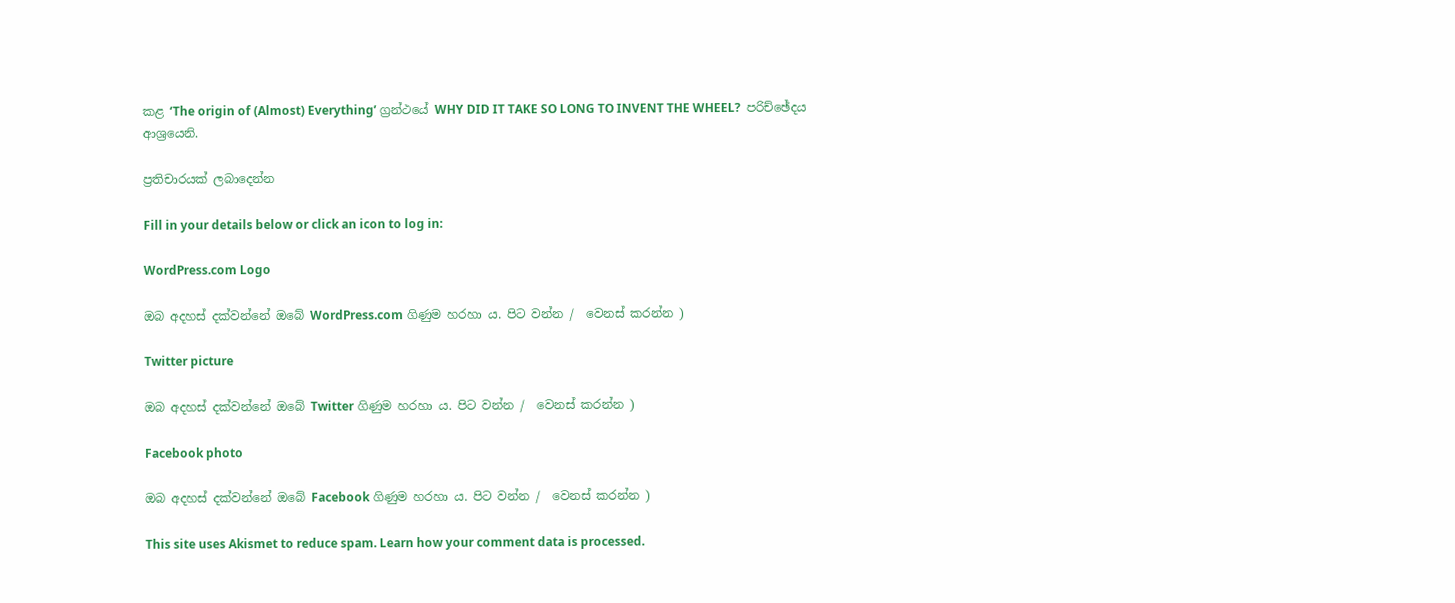කළ ‘The origin of (Almost) Everything’ ග්‍රන්ථයේ WHY DID IT TAKE SO LONG TO INVENT THE WHEEL?  පරිච්ඡේදය ආශ්‍රයෙනි.

ප්‍රතිචාරයක් ලබාදෙන්න

Fill in your details below or click an icon to log in:

WordPress.com Logo

ඔබ අදහස් දක්වන්නේ ඔබේ WordPress.com ගිණුම හරහා ය. පිට වන්න /  වෙනස් කරන්න )

Twitter picture

ඔබ අදහස් දක්වන්නේ ඔබේ Twitter ගිණුම හරහා ය. පිට වන්න /  වෙනස් කරන්න )

Facebook photo

ඔබ අදහස් දක්වන්නේ ඔබේ Facebook ගිණුම හරහා ය. පිට වන්න /  වෙනස් කරන්න )

This site uses Akismet to reduce spam. Learn how your comment data is processed.